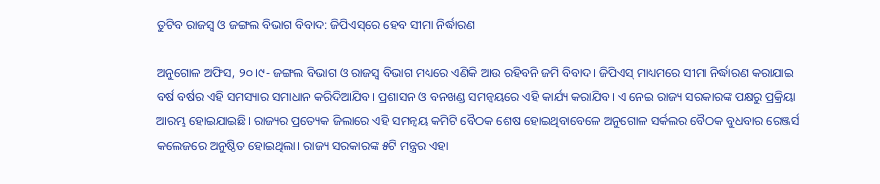ତୁଟିବ ରାଜସ୍ବ ଓ ଜଙ୍ଗଲ ବିଭାଗ ବିବାଦ: ଜିପିଏସ୍‌ରେ ହେବ ସୀମା ନିର୍ଦ୍ଧାରଣ

ଅନୁଗୋଳ ଅଫିସ, ୨୦।୯- ଜଙ୍ଗଲ ବିଭାଗ ଓ ରାଜସ୍ବ ବିଭାଗ ମଧ୍ୟରେ ଏଣିକି ଆଉ ରହିବନି ଜମି ବିବାଦ। ଜିପିଏସ୍‌ ମାଧ୍ୟମରେ ସୀମା ନିର୍ଦ୍ଧାରଣ କରାଯାଇ ବର୍ଷ ବର୍ଷର ଏହି ସମସ୍ୟାର ସମାଧାନ କରିଦିଆଯିବ। ପ୍ରଶାସନ ଓ ବନଖଣ୍ଡ ସମନ୍ବୟରେ ଏହି କାର୍ଯ୍ୟ କରାଯିବ। ଏ ନେଇ ରାଜ୍ୟ ସରକାରଙ୍କ ପକ୍ଷରୁ ପ୍ରକ୍ରିୟା ଆରମ୍ଭ ହୋଇଯାଇଛି। ରାଜ୍ୟର ପ୍ରତ୍ୟେକ ଜିଲାରେ ଏହି ସମନ୍ବୟ କମିଟି ବୈଠକ ଶେଷ ହୋଇଥିବାବେଳେ ଅନୁଗୋଳ ସର୍କଲର ବୈଠକ ବୁଧବାର ରେଞ୍ଜର୍ସ କଲେଜରେ ଅନୁଷ୍ଠିତ ହୋଇଥିଲା। ରାଜ୍ୟ ସରକାରଙ୍କ ୫ଟି ମନ୍ତ୍ରର ଏହା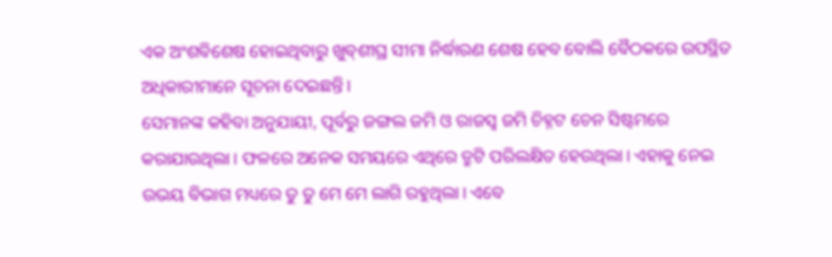ଏକ ଅଂଶବିଶେଷ ହୋଇଥିବାରୁ ଖୁବ୍‌ଶୀଘ୍ର ସୀମା ନିର୍ଦ୍ଧାରଣ ଶେଷ ହେବ ବୋଲି ବୈଠକରେ ଉପସ୍ଥିତ ଅଧିକାରୀମାନେ ସୂଚନା ଦେଇଛନ୍ତି।
ସେମାନଙ୍କ କହିବା ଅନୁଯାୟୀ, ପୂର୍ବରୁ ଜଙ୍ଗଲ ଜମି ଓ ରାଜସ୍ବ ଜମି ଚିହ୍ନଟ ଚେନ ସିଷ୍ଟମରେ କରାଯାଉଥିଲା। ଫଳରେ ଅନେକ ସମୟରେ ଏଥିରେ ତ୍ରୁଟି ପରିଲକ୍ଷିତ ହେଉଥିଲା। ଏହାକୁ ନେଇ ଉଭୟ ବିଭାଗ ମଧ୍ୟରେ ତୁ ତୁ ମେ ମେ ଲାଗି ରହୁଥିଲା। ଏବେ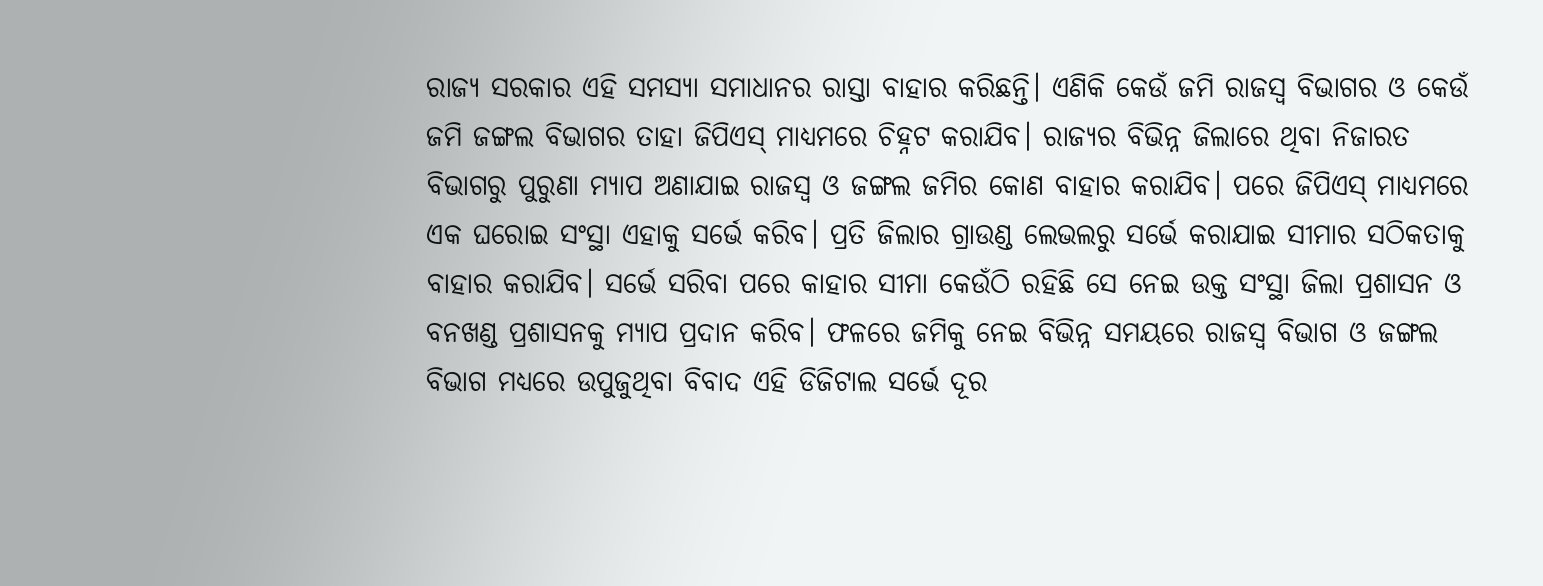ରାଜ୍ୟ ସରକାର ଏହି ସମସ୍ୟା ସମାଧାନର ରାସ୍ତା ବାହାର କରିଛନ୍ତି। ଏଣିକି କେଉଁ ଜମି ରାଜସ୍ବ ବିଭାଗର ଓ କେଉଁ ଜମି ଜଙ୍ଗଲ ବିଭାଗର ତାହା ଜିପିଏସ୍‌ ମାଧ୍ୟମରେ ଚିହ୍ନଟ କରାଯିବ। ରାଜ୍ୟର ବିଭିନ୍ନ ଜିଲାରେ ଥିବା ନିଜାରତ ବିଭାଗରୁ ପୁରୁଣା ମ୍ୟାପ ଅଣାଯାଇ ରାଜସ୍ବ ଓ ଜଙ୍ଗଲ ଜମିର କୋଣ ବାହାର କରାଯିବ। ପରେ ଜିପିଏସ୍‌ ମାଧ୍ୟମରେ ଏକ ଘରୋଇ ସଂସ୍ଥା ଏହାକୁ ସର୍ଭେ କରିବ। ପ୍ରତି ଜିଲାର ଗ୍ରାଉଣ୍ଡ ଲେଭଲରୁ ସର୍ଭେ କରାଯାଇ ସୀମାର ସଠିକତାକୁ ବାହାର କରାଯିବ। ସର୍ଭେ ସରିବା ପରେ କାହାର ସୀମା କେଉଁଠି ରହିଛି ସେ ନେଇ ଉକ୍ତ ସଂସ୍ଥା ଜିଲା ପ୍ରଶାସନ ଓ ବନଖଣ୍ଡ ପ୍ରଶାସନକୁ ମ୍ୟାପ ପ୍ରଦାନ କରିବ। ଫଳରେ ଜମିକୁ ନେଇ ବିଭିନ୍ନ ସମୟରେ ରାଜସ୍ବ ବିଭାଗ ଓ ଜଙ୍ଗଲ ବିଭାଗ ମଧ୍ୟରେ ଉପୁଜୁଥିବା ବିବାଦ ଏହି ଡିଜିଟାଲ ସର୍ଭେ ଦୂର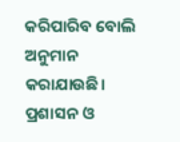କରିପାରିବ ବୋଲି ଅନୁମାନ କରାଯାଉଛି। ପ୍ରଶାସନ ଓ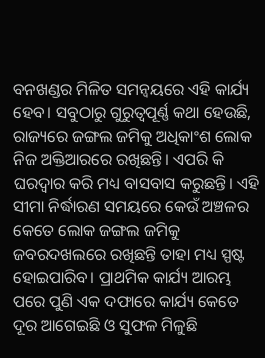ବନଖଣ୍ଡର ମିଳିତ ସମନ୍ବୟରେ ଏହି କାର୍ଯ୍ୟ ହେବ। ସବୁଠାରୁ ଗୁରୁତ୍ୱପୂର୍ଣ୍ଣ କଥା ହେଉଛି, ରାଜ୍ୟରେ ଜଙ୍ଗଲ ଜମିକୁ ଅଧିକାଂଶ ଲୋକ ନିଜ ଅକ୍ତିଆରରେ ରଖିଛନ୍ତି। ଏପରି କି ଘରଦ୍ୱାର କରି ମଧ୍ୟ ବାସବାସ କରୁଛନ୍ତି। ଏହି ସୀମା ନିର୍ଦ୍ଧାରଣ ସମୟରେ କେଉଁ ଅଞ୍ଚଳର କେତେ ଲୋକ ଜଙ୍ଗଲ ଜମିକୁ ଜବରଦଖଲରେ ରଖିଛନ୍ତି ତାହା ମଧ୍ୟ ସ୍ପଷ୍ଟ ହୋଇପାରିବ। ପ୍ରାଥମିକ କାର୍ଯ୍ୟ ଆରମ୍ଭ ପରେ ପୁଣି ଏକ ଦଫାରେ କାର୍ଯ୍ୟ କେତେ ଦୂର ଆଗେଇଛି ଓ ସୁଫଳ ମିଳୁଛି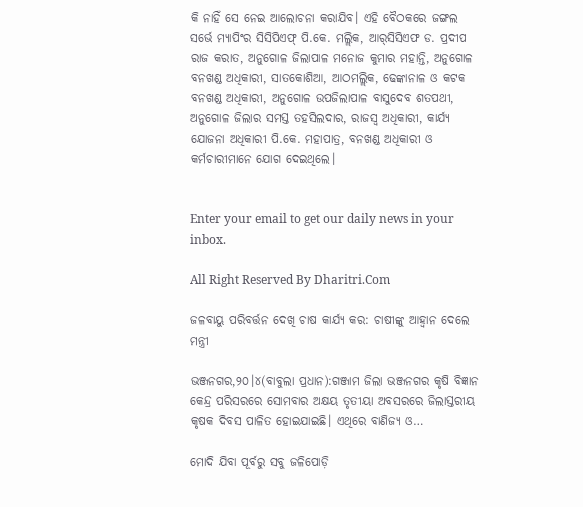କି ନାହିଁ ସେ ନେଇ ଆଲୋଚନା କରାଯିବ। ଏହି ବୈଠକରେ ଜଙ୍ଗଲ ସର୍ଭେ ମ୍ୟାପିଂର ସିସିପିଏଫ୍‌ ପି.କେ. ମଲ୍ଲିକ, ଆର୍‌ସିସିଏଫ ଡ. ପ୍ରଦୀପ ରାଜ କରାତ, ଅନୁଗୋଳ ଜିଲାପାଳ ମନୋଜ କୁମାର ମହାନ୍ତି, ଅନୁଗୋଳ ବନଖଣ୍ଡ ଅଧିକାରୀ, ସାତକୋଶିଆ, ଆଠମଲ୍ଲିକ, ଢେଙ୍କାନାଳ ଓ କଟକ ବନଖଣ୍ଡ ଅଧିକାରୀ, ଅନୁଗୋଳ ଉପଜିଲାପାଳ ବାସୁଦେବ ଶତପଥୀ, ଅନୁଗୋଳ ଜିଲାର ସମସ୍ତ ତହସିଲଦାର, ରାଜସ୍ବ ଅଧିକାରୀ, କାର୍ଯ୍ୟ ଯୋଜନା ଅଧିକାରୀ ପି.କେ. ମହାପାତ୍ର, ବନଖଣ୍ଡ ଅଧିକାରୀ ଓ କର୍ମଚାରୀମାନେ ଯୋଗ ଦେଇଥିଲେ।


Enter your email to get our daily news in your inbox.

All Right Reserved By Dharitri.Com

ଜଳବାୟୁ ପରିବର୍ତ୍ତନ ଦେଖି ଚାଷ କାର୍ଯ୍ୟ କର: ଚାଷୀଙ୍କୁ ଆହ୍ବାନ ଦେଲେ ମନ୍ତ୍ରୀ

ଭଞ୍ଜନଗର,୨୦।୪(ବାବୁଲା ପ୍ରଧାନ):ଗଞ୍ଜାମ ଜିଲା ଭଞ୍ଜନଗର କୃଷି ବିଜ୍ଞାନ କେନ୍ଦ୍ର ପରିସରରେ ସୋମବାର ଅକ୍ଷୟ ତୃତୀୟା ଅବସରରେ ଜିଲାସ୍ତରୀୟ କୃଷକ ଦିବସ ପାଳିତ ହୋଇଯାଇଛି। ଏଥିରେ ବାଣିଜ୍ୟ ଓ…

ମୋଦି ଯିବା ପୂର୍ବରୁ ସବୁ ଜଳିପୋଡ଼ି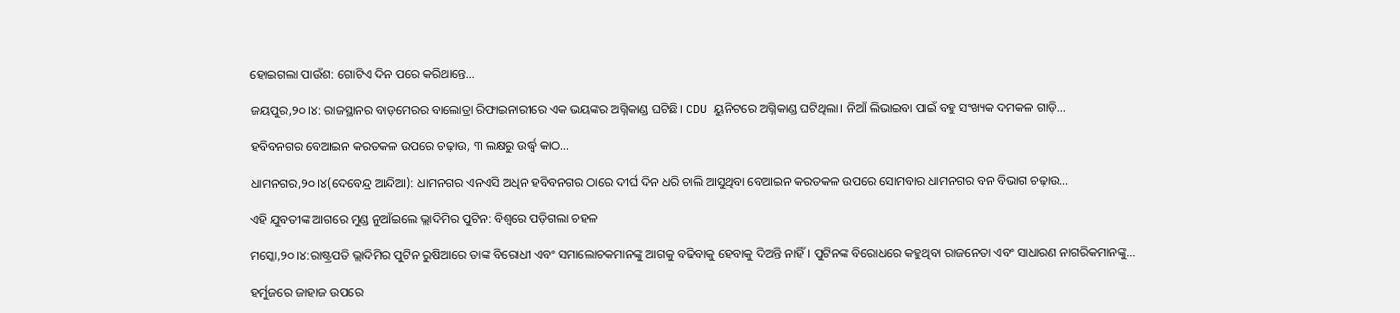ହୋଇଗଲା ପାଉଁଶ: ଗୋଟିଏ ଦିନ ପରେ କରିଥାନ୍ତେ…

ଜୟପୁର,୨୦।୪: ରାଜସ୍ଥାନର ବାଡ଼ମେରର ବାଲୋତ୍ରା ରିଫାଇନାରୀରେ ଏକ ଭୟଙ୍କର ଅଗ୍ନିକାଣ୍ଡ ଘଟିଛି। CDU ୟୁନିଟରେ ଅଗ୍ନିକାଣ୍ଡ ଘଟିଥିଲା। ନିଆଁ ଲିଭାଇବା ପାଇଁ ବହୁ ସଂଖ୍ୟକ ଦମକଳ ଗାଡ଼ି…

ହବିବନଗର ବେଆଇନ କରତକଳ ଉପରେ ଚଢ଼ାଉ, ୩ ଲକ୍ଷରୁ ଉର୍ଦ୍ଧ୍ବ କାଠ…

ଧାମନଗର,୨୦।୪(ଦେବେନ୍ଦ୍ର ଆନ୍ଦିଆ): ଧାମନଗର ଏନଏସି ଅଧିନ ହବିବନଗର ଠାରେ ଦୀର୍ଘ ଦିନ ଧରି ଚାଲି ଆସୁଥିବା ବେଆଇନ କରତକଳ ଉପରେ ସୋମବାର ଧାମନଗର ବନ ବିଭାଗ ଚଢ଼ାଉ…

ଏହି ଯୁବତୀଙ୍କ ଆଗରେ ମୁଣ୍ଡ ନୁଆଁଇଲେ ଭ୍ଲାଦିମିର ପୁଟିନ: ବିଶ୍ୱରେ ପଡ଼ିଗଲା ଚହଳ

ମସ୍କୋ,୨୦।୪:ରାଷ୍ଟ୍ରପତି ଭ୍ଲାଦିମିର ପୁଟିନ ରୁଷିଆରେ ତାଙ୍କ ବିରୋଧୀ ଏବଂ ସମାଲୋଚକମାନଙ୍କୁ ଆଗକୁ ବଢିବାକୁ ହେବାକୁ ଦିଅନ୍ତି ନାହିଁ। ପୁଟିନଙ୍କ ବିରୋଧରେ କହୁଥିବା ରାଜନେତା ଏବଂ ସାଧାରଣ ନାଗରିକମାନଙ୍କୁ…

ହର୍ମୁଜରେ ଜାହାଜ ଉପରେ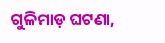ଗୁଳିମାଡ଼ ଘଟଣା,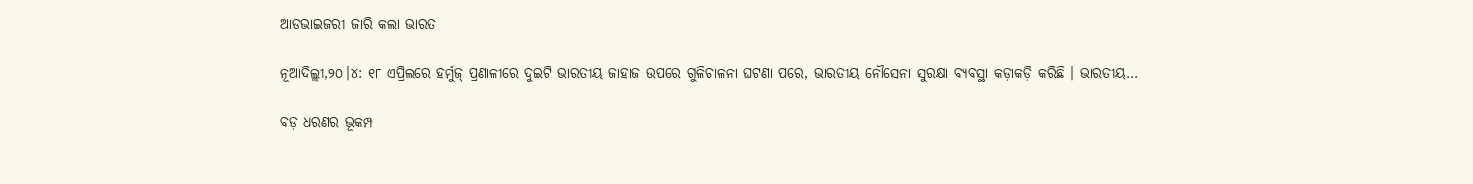ଆଡଭାଇଜରୀ ଜାରି କଲା ଭାରତ

ନୂଆଦିଲ୍ଲୀ,୨୦।୪: ୧୮ ଏପ୍ରିଲରେ ହର୍ମୁଜ୍ ପ୍ରଣାଳୀରେ ଦୁଇଟି ଭାରତୀୟ ଜାହାଜ ଉପରେ ଗୁଳିଚାଳନା ଘଟଣା ପରେ, ଭାରତୀୟ ନୌସେନା ସୁରକ୍ଷା ବ୍ୟବସ୍ଥା କଡ଼ାକଡ଼ି କରିଛି । ଭାରତୀୟ…

ବଡ଼ ଧରଣର ଭୂକମ୍ପ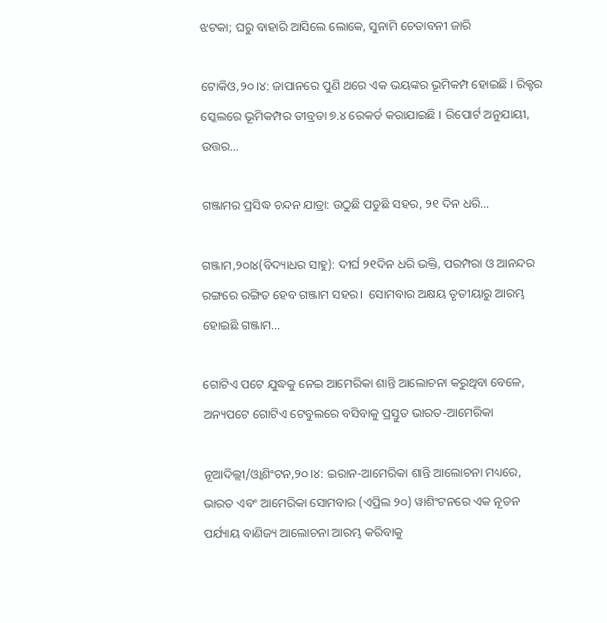ଝଟକା; ଘରୁ ବାହାରି ଆସିଲେ ଲୋକେ, ସୁନାମି ଚେତାବନୀ ଜାରି

ଟୋକିଓ,୨୦।୪: ଜାପାନରେ ପୁଣି ଥରେ ଏକ ଭୟଙ୍କର ଭୂମିକମ୍ପ ହୋଇଛି । ରିକ୍ଟର ସ୍କେଲରେ ଭୂମିକମ୍ପର ତୀବ୍ରତା ୭.୪ ରେକର୍ଡ କରାଯାଇଛି । ରିପୋର୍ଟ ଅନୁଯାୟୀ, ଉତ୍ତର…

ଗଞ୍ଜାମର ପ୍ରସିଦ୍ଧ ଚନ୍ଦନ ଯାତ୍ରା: ଉଠୁଛି ପଡୁଛି ସହର, ୨୧ ଦିନ ଧରି…

ଗଞ୍ଜାମ,୨୦ା୪(ବିଦ୍ୟାଧର ସାହୁ): ଦୀର୍ଘ ୨୧ଦିନ ଧରି ଭକ୍ତି, ପରମ୍ପରା ଓ ଆନନ୍ଦର ରଙ୍ଗରେ ରଙ୍ଗିତ ହେବ ଗଞ୍ଜାମ ସହର।  ସୋମବାର ଅକ୍ଷୟ ତୃତୀୟାରୁ ଆରମ୍ଭ ହୋଇଛି ଗଞ୍ଜାମ…

ଗୋଟିଏ ପଟେ ଯୁଦ୍ଧକୁ ନେଇ ଆମେରିକା ଶାନ୍ତି ଆଲୋଚନା କରୁଥିବା ବେଳେ, ଅନ୍ୟପଟେ ଗୋଟିଏ ଟେବୁଲରେ ବସିବାକୁ ପ୍ରସ୍ତୁତ ଭାରତ-ଆମେରିକା

ନୂଆଦିଲ୍ଲୀ/ଓ୍ବାଶିଂଟନ,୨୦।୪: ଇରାନ-ଆମେରିକା ଶାନ୍ତି ଆଲୋଚନା ମଧ୍ୟରେ, ଭାରତ ଏବଂ ଆମେରିକା ସୋମବାର (ଏପ୍ରିଲ ୨୦) ୱାଶିଂଟନରେ ଏକ ନୂତନ ପର୍ଯ୍ୟାୟ ବାଣିଜ୍ୟ ଆଲୋଚନା ଆରମ୍ଭ କରିବାକୁ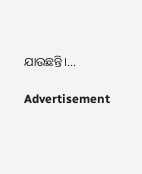ଯାଉଛନ୍ତି।…

Advertisement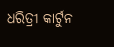ଧରିତ୍ରୀ କାର୍ଟୁନ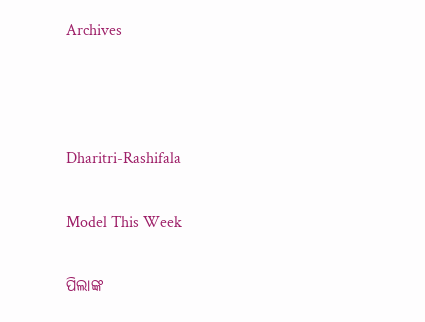Archives



Dharitri-Rashifala

Model This Week

ପିଲାଙ୍କ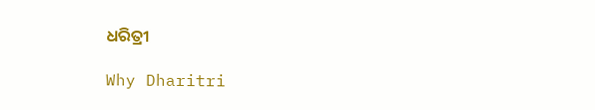ଧରିତ୍ରୀ

Why Dharitri